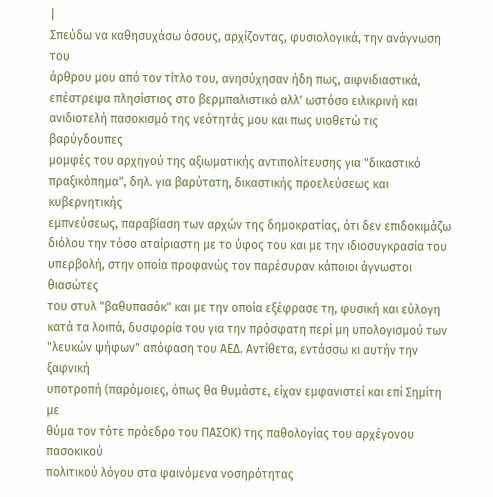|
Σπεύδω να καθησυχάσω όσους, αρχίζοντας, φυσιολογικά, την ανάγνωση του
άρθρου μου από τον τίτλο του, ανησύχησαν ήδη πως, αιφνιδιαστικά,
επέστρεψα πλησίστιος στο βερμπαλιστικό αλλ' ωστόσο ειλικρινή και
ανιδιοτελή πασοκισμό της νεότητάς μου και πως υιοθετώ τις βαρύγδουπες
μομφές του αρχηγού της αξιωματικής αντιπολίτευσης για "δικαστικό
πραξικόπημα", δηλ. για βαρύτατη, δικαστικής προελεύσεως και κυβερνητικής
εμπνεύσεως, παραβίαση των αρχών της δημοκρατίας, ότι δεν επιδοκιμάζω
διόλου την τόσο αταίριαστη με το ύφος του και με την ιδιοσυγκρασία του
υπερβολή, στην οποία προφανώς τον παρέσυραν κάποιοι άγνωστοι θιασώτες
του στυλ "βαθυπασόκ" και με την οποία εξέφρασε τη, φυσική και εύλογη
κατά τα λοιπά, δυσφορία του για την πρόσφατη περί μη υπολογισμού των
"λευκών ψήφων" απόφαση του ΑΕΔ. Αντίθετα, εντάσσω κι αυτήν την ξαφνική
υποτροπή (παρόμοιες, όπως θα θυμάστε, είχαν εμφανιστεί και επί Σημίτη με
θύμα τον τότε πρόεδρο του ΠΑΣOΚ) της παθολογίας του αρχέγονου πασοκικού
πολιτικού λόγου στα φαινόμενα νοσηρότητας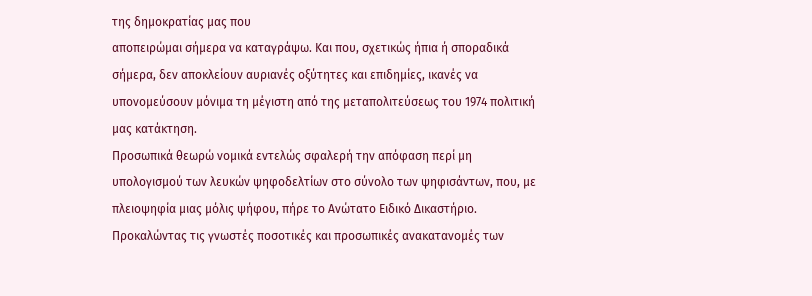της δημοκρατίας μας που
αποπειρώμαι σήμερα να καταγράψω. Και που, σχετικώς ήπια ή σποραδικά
σήμερα, δεν αποκλείουν αυριανές οξύτητες και επιδημίες, ικανές να
υπονομεύσουν μόνιμα τη μέγιστη από της μεταπολιτεύσεως του 1974 πολιτική
μας κατάκτηση.
Προσωπικά θεωρώ νομικά εντελώς σφαλερή την απόφαση περί μη
υπολογισμού των λευκών ψηφοδελτίων στο σύνολο των ψηφισάντων, που, με
πλειοψηφία μιας μόλις ψήφου, πήρε το Ανώτατο Ειδικό Δικαστήριο.
Προκαλώντας τις γνωστές ποσοτικές και προσωπικές ανακατανομές των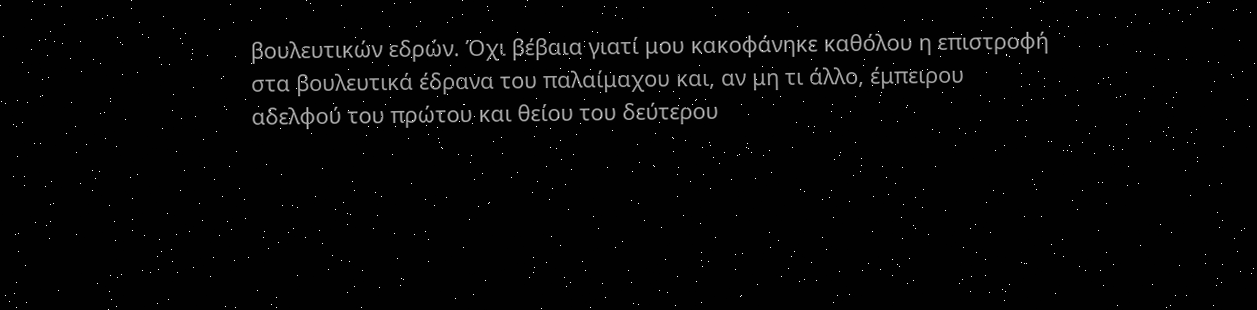βουλευτικών εδρών. Όχι βέβαια γιατί μου κακοφάνηκε καθόλου η επιστροφή
στα βουλευτικά έδρανα του παλαίμαχου και, αν μη τι άλλο, έμπειρου
αδελφού του πρώτου και θείου του δεύτερου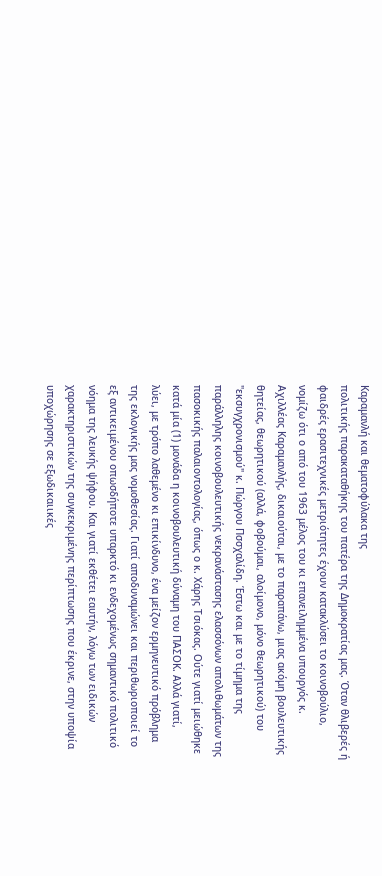Kαραμανλή και θεματοφύλακα της
πολιτικής παρακαταθήκης του πατέρα της Δημοκρατίας μας. Όταν θλιβερές ή
φαιδρές ερασιτεχνικές μετριότητες έχουν κατακλύσει το κοινοβούλιο,
νομίζω ότι ο από του 1963 μέλος του κι επανειλημμένα υπουργός κ.
Αχιλλέας Καραμανλής, δικαιούται, με το παραπάνω, μιας ακόμη βουλευτικής
θητείας, θεωρητικού (αλλά, φοβούμαι, αλοίμονο, μόνο θεωρητικού) του
"εκσυγχρονισμού" κ. Πώργου Πσσχαλίδη. Έστω και με το τίμημα της
παράλληλης κοινοβουλευτικής νεκρανάστασης ελασσόνων απολιθωμάτων της
πασοκικής παλαιοντολογίας, όπως ο κ. Χάρης Τσιόκας. Oύτε γιατί μειώθηκε
κατά μία (1) μονάδα η κοινοβουλευτική δύναμη του ΠΑΣOΚ. Αλλά γιατί,
λύει, με τρόπο λαθεμένο κι επικίνδυνο, ένα μείζον ερμηνευτικό πρόβλημα
της εκλογικής μας νομοθεσίας. Γιατί αποδυναμώνει και περιθωριοποιεί το
εξ αντικειμένου οπωσδήποτε υπαρκτό κι ενδεχομένως σημαντικό πολιτικό
νόημα της λευκής ψήφου. Και γιατί εκθέτει εαυτήν, λόγω των ειδικών
χαρακτηριστικών της συγκεκριμένης περίπτωσης που έκρινε, στην υποψία
υποχώρησης σε εξωδικαιικές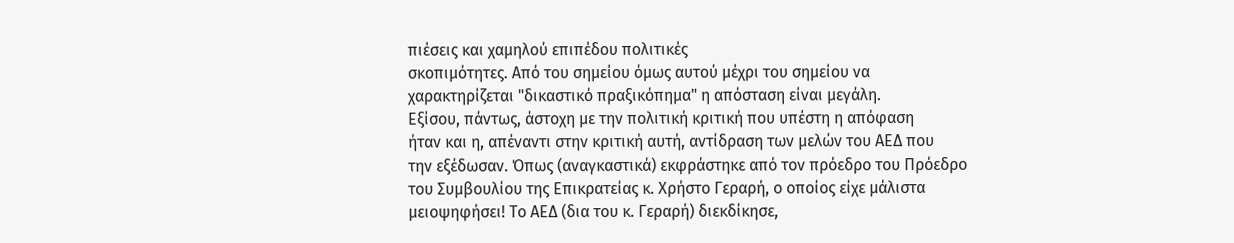πιέσεις και χαμηλού επιπέδου πολιτικές
σκοπιμότητες. Από του σημείου όμως αυτού μέχρι του σημείου να
χαρακτηρίζεται "δικαστικό πραξικόπημα" η απόσταση είναι μεγάλη.
Εξίσου, πάντως, άστοχη με την πολιτική κριτική που υπέστη η απόφαση
ήταν και η, απέναντι στην κριτική αυτή, αντίδραση των μελών του ΑΕΔ που
την εξέδωσαν. Όπως (αναγκαστικά) εκφράστηκε από τον πρόεδρο του Πρόεδρο
του Συμβουλίου της Επικρατείας κ. Χρήστο Γεραρή, ο οποίος είχε μάλιστα
μειοψηφήσει! Το ΑΕΔ (δια του κ. Γεραρή) διεκδίκησε,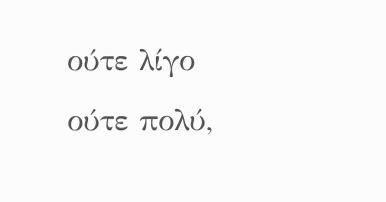ούτε λίγο ούτε πολύ,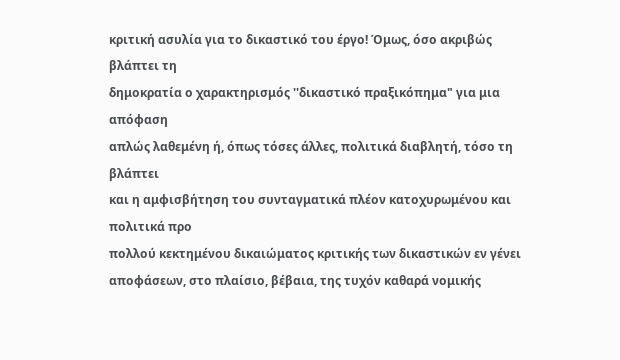κριτική ασυλία για το δικαστικό του έργο! Όμως, όσο ακριβώς βλάπτει τη
δημοκρατία ο χαρακτηρισμός ''δικαστικό πραξικόπημα" για μια απόφαση
απλώς λαθεμένη ή, όπως τόσες άλλες, πολιτικά διαβλητή, τόσο τη βλάπτει
και η αμφισβήτηση του συνταγματικά πλέον κατοχυρωμένου και πολιτικά προ
πολλού κεκτημένου δικαιώματος κριτικής των δικαστικών εν γένει
αποφάσεων, στο πλαίσιο, βέβαια, της τυχόν καθαρά νομικής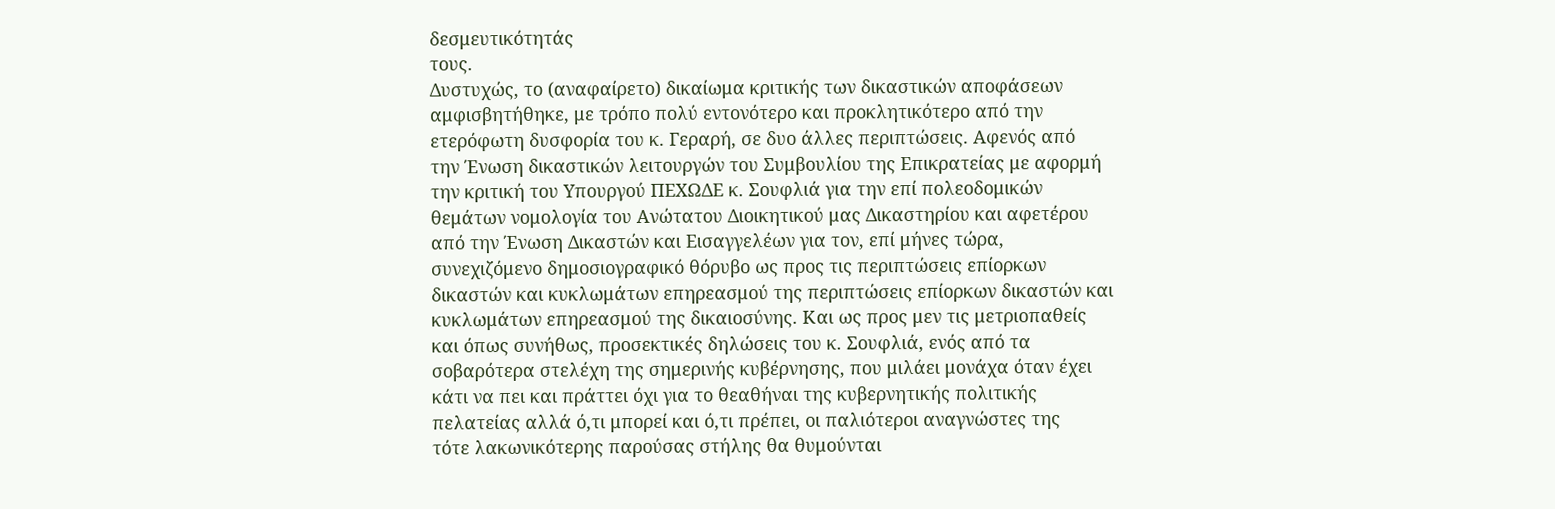δεσμευτικότητάς
τους.
Δυστυχώς, το (αναφαίρετο) δικαίωμα κριτικής των δικαστικών αποφάσεων
αμφισβητήθηκε, με τρόπο πολύ εντονότερο και προκλητικότερο από την
ετερόφωτη δυσφορία του κ. Γεραρή, σε δυο άλλες περιπτώσεις. Αφενός από
την Ένωση δικαστικών λειτουργών του Συμβουλίου της Επικρατείας με αφορμή
την κριτική του Υπουργού ΠΕΧΩΔΕ κ. Σουφλιά για την επί πολεοδομικών
θεμάτων νομολογία του Ανώτατου Διοικητικού μας Δικαστηρίου και αφετέρου
από την Ένωση Δικαστών και Εισαγγελέων για τον, επί μήνες τώρα,
συνεχιζόμενο δημοσιογραφικό θόρυβο ως προς τις περιπτώσεις επίορκων
δικαστών και κυκλωμάτων επηρεασμού της περιπτώσεις επίορκων δικαστών και
κυκλωμάτων επηρεασμού της δικαιοσύνης. Και ως προς μεν τις μετριοπαθείς
και όπως συνήθως, προσεκτικές δηλώσεις του κ. Σουφλιά, ενός από τα
σοβαρότερα στελέχη της σημερινής κυβέρνησης, που μιλάει μονάχα όταν έχει
κάτι να πει και πράττει όχι για το θεαθήναι της κυβερνητικής πολιτικής
πελατείας αλλά ό,τι μπορεί και ό,τι πρέπει, οι παλιότεροι αναγνώστες της
τότε λακωνικότερης παρούσας στήλης θα θυμούνται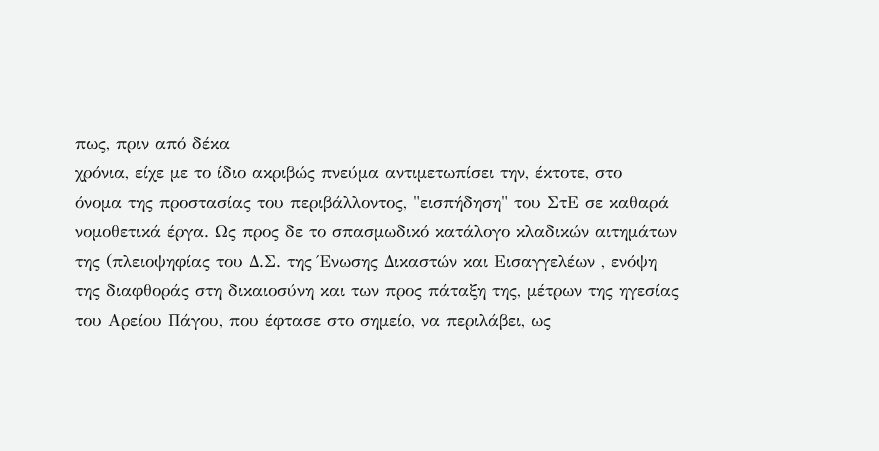πως, πριν από δέκα
χρόνια, είχε με το ίδιο ακριβώς πνεύμα αντιμετωπίσει την, έκτοτε, στο
όνομα της προστασίας του περιβάλλοντος, "εισπήδηση" του ΣτΕ σε καθαρά
νομοθετικά έργα. Ως προς δε το σπασμωδικό κατάλογο κλαδικών αιτημάτων
της (πλειοψηφίας του Δ.Σ. της Ένωσης Δικαστών και Εισαγγελέων , ενόψη
της διαφθοράς στη δικαιοσύνη και των προς πάταξη της, μέτρων της ηγεσίας
του Αρείου Πάγου, που έφτασε στο σημείο, να περιλάβει, ως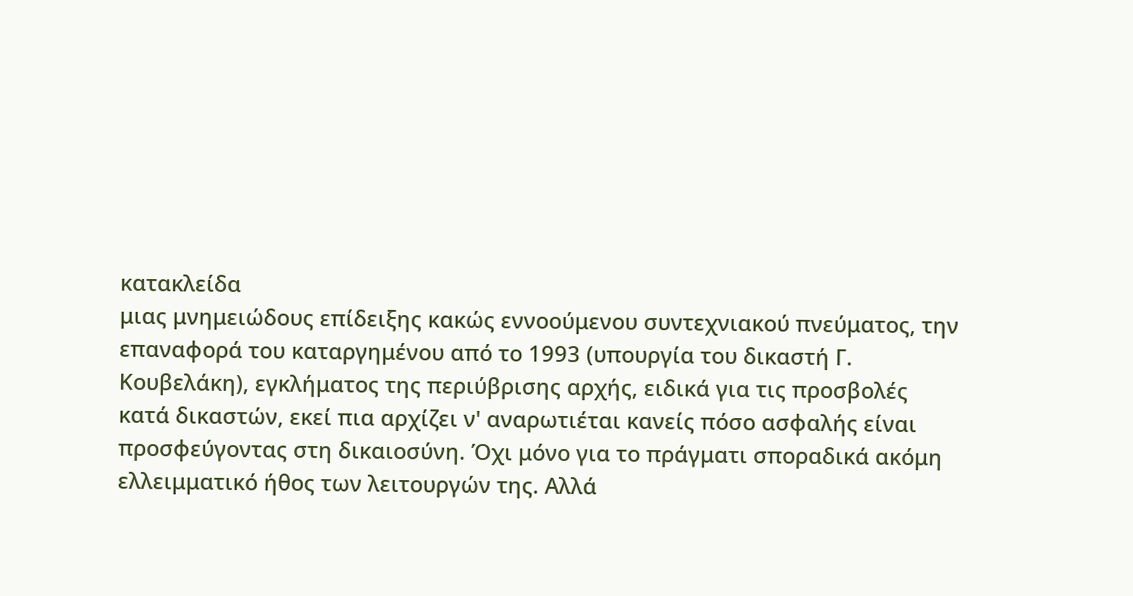κατακλείδα
μιας μνημειώδους επίδειξης κακώς εννοούμενου συντεχνιακού πνεύματος, την
επαναφορά του καταργημένου από το 1993 (υπουργία του δικαστή Γ.
Κουβελάκη), εγκλήματος της περιύβρισης αρχής, ειδικά για τις προσβολές
κατά δικαστών, εκεί πια αρχίζει ν' αναρωτιέται κανείς πόσο ασφαλής είναι
προσφεύγοντας στη δικαιοσύνη. Όχι μόνο για το πράγματι σποραδικά ακόμη
ελλειμματικό ήθος των λειτουργών της. Αλλά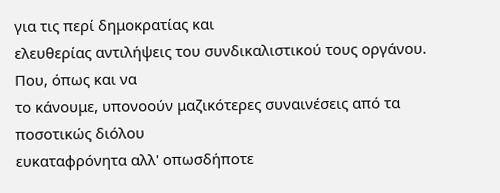για τις περί δημοκρατίας και
ελευθερίας αντιλήψεις του συνδικαλιστικού τους οργάνου. Που, όπως και να
το κάνουμε, υπονοούν μαζικότερες συναινέσεις από τα ποσοτικώς διόλου
ευκαταφρόνητα αλλ' οπωσδήποτε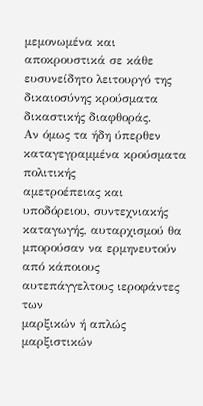μεμονωμένα και αποκρουστικά σε κάθε
ευσυνείδητο λειτουργό της δικαιοσύνης κρούσματα δικαστικής διαφθοράς.
Αν όμως τα ήδη ύπερθεν καταγεγραμμένα κρούσματα πολιτικής
αμετροέπειας και υποδόρειου, συντεχνιακής καταγωγής, αυταρχισμού θα
μπορούσαν να ερμηνευτούν από κάποιους αυτεπάγγελτους ιεροφάντες των
μαρξικών ή απλώς μαρξιστικών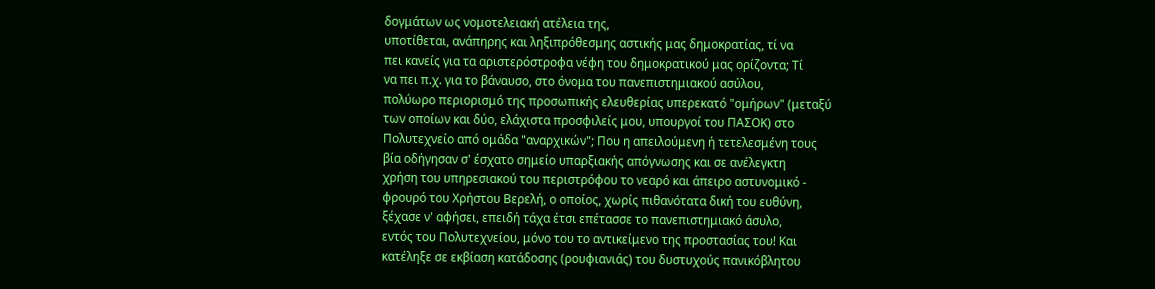δογμάτων ως νομοτελειακή ατέλεια της,
υποτίθεται, ανάπηρης και ληξιπρόθεσμης αστικής μας δημοκρατίας, τί να
πει κανείς για τα αριστερόστροφα νέφη του δημοκρατικού μας ορίζοντα; Τί
να πει π.χ. για το βάναυσο, στο όνομα του πανεπιστημιακού ασύλου,
πολύωρο περιορισμό της προσωπικής ελευθερίας υπερεκατό "ομήρων" (μεταξύ
των οποίων και δύο, ελάχιστα προσφιλείς μου, υπουργοί του ΠAΣOK) στο
Πολυτεχνείο από ομάδα "αναρχικών"; Που η απειλούμενη ή τετελεσμένη τους
βία οδήγησαν σ' έσχατο σημείο υπαρξιακής απόγνωσης και σε ανέλεγκτη
χρήση του υπηρεσιακού του περιστρόφου το νεαρό και άπειρο αστυνομικό -
φρουρό του Χρήστου Βερελή, ο οποίος, χωρίς πιθανότατα δική του ευθύνη,
ξέχασε ν' αφήσει, επειδή τάχα έτσι επέτασσε το πανεπιστημιακό άσυλο,
εντός του Πολυτεχνείου, μόνο του το αντικείμενο της προστασίας του! Και
κατέληξε σε εκβίαση κατάδοσης (ρουφιανιάς) του δυστυχούς πανικόβλητου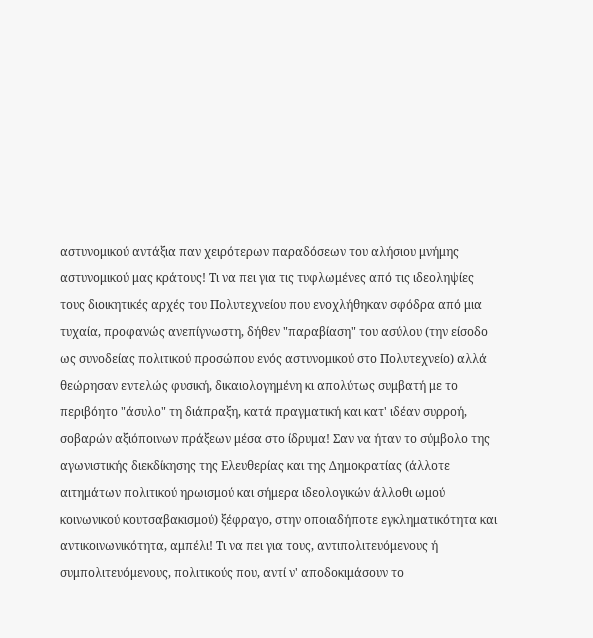αστυνομικού αντάξια παν χειρότερων παραδόσεων του αλήσιου μνήμης
αστυνομικού μας κράτους! Τι να πει για τις τυφλωμένες από τις ιδεοληψίες
τους διοικητικές αρχές του Πολυτεχνείου που ενοχλήθηκαν σφόδρα από μια
τυχαία, προφανώς ανεπίγνωστη, δήθεν "παραβίαση" του ασύλου (την είσοδο
ως συνοδείας πολιτικού προσώπου ενός αστυνομικού στο Πολυτεχνείο) αλλά
θεώρησαν εντελώς φυσική, δικαιολογημένη κι απολύτως συμβατή με το
περιβόητο "άσυλο" τη διάπραξη, κατά πραγματική και κατ' ιδέαν συρροή,
σοβαρών αξιόποινων πράξεων μέσα στο ίδρυμα! Σαν να ήταν το σύμβολο της
αγωνιστικής διεκδίκησης της Ελευθερίας και της Δημοκρατίας (άλλοτε
αιτημάτων πολιτικού ηρωισμού και σήμερα ιδεολογικών άλλοθι ωμού
κοινωνικού κουτσαβακισμού) ξέφραγο, στην οποιαδήποτε εγκληματικότητα και
αντικοινωνικότητα, αμπέλι! Τι να πει για τους, αντιπολιτευόμενους ή
συμπολιτευόμενους, πολιτικούς που, αντί ν' αποδοκιμάσουν το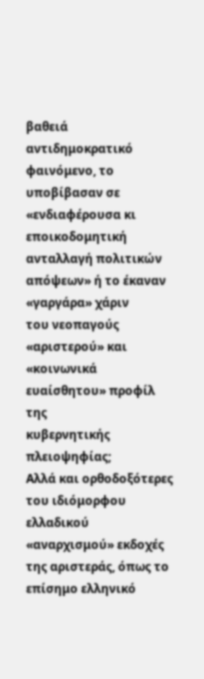βαθειά
αντιδημοκρατικό φαινόμενο, το υποβίβασαν σε «ενδιαφέρουσα κι
εποικοδομητική ανταλλαγή πολιτικών απόψεων» ή το έκαναν «γαργάρα» χάριν
του νεοπαγούς «αριστερού» και «κοινωνικά ευαίσθητου» προφίλ της
κυβερνητικής πλειοψηφίας;
Αλλά και ορθοδοξότερες του ιδιόμορφου ελλαδικού «αναρχισμού» εκδοχές
της αριστεράς, όπως το επίσημο ελληνικό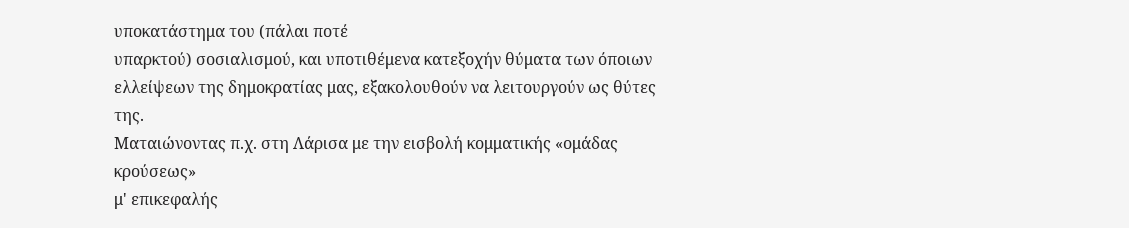υποκατάστημα του (πάλαι ποτέ
υπαρκτού) σοσιαλισμού, και υποτιθέμενα κατεξοχήν θύματα των όποιων
ελλείψεων της δημοκρατίας μας, εξακολουθούν να λειτουργούν ως θύτες της.
Ματαιώνοντας π.χ. στη Λάρισα με την εισβολή κομματικής «ομάδας κρούσεως»
μ' επικεφαλής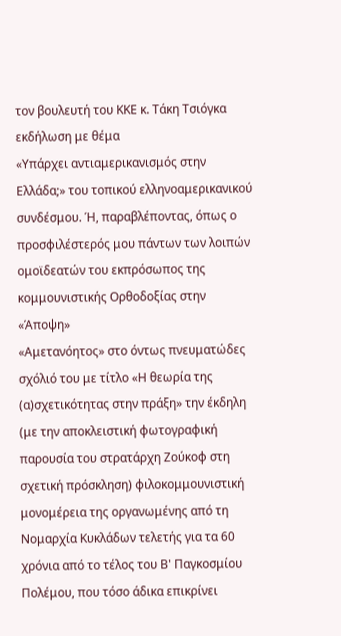τον βουλευτή του ΚΚΕ κ. Τάκη Τσιόγκα εκδήλωση με θέμα
«Υπάρχει αντιαμερικανισμός στην Ελλάδα;» του τοπικού ελληνοαμερικανικού
συνδέσμου. Ή, παραβλέποντας, όπως ο προσφιλέστερός μου πάντων των λοιπών
ομοϊδεατών του εκπρόσωπος της κομμουνιστικής Oρθοδοξίας στην «Άποψη»
«Αμετανόητος» στο όντως πνευματώδες σχόλιό του με τίτλο «Η θεωρία της
(α)σχετικότητας στην πράξη» την έκδηλη (με την αποκλειστική φωτογραφική
παρουσία του στρατάρχη Ζούκοφ στη σχετική πρόσκληση) φιλοκομμουνιστική
μονομέρεια της οργανωμένης από τη Νομαρχία Κυκλάδων τελετής για τα 60
χρόνια από το τέλος του Β' Παγκοσμίου Πολέμου, που τόσο άδικα επικρίνει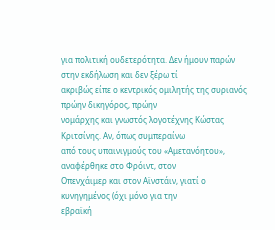για πολιτική ουδετερότητα. Δεν ήμουν παρών στην εκδήλωση και δεν ξέρω τί
ακριβώς είπε ο κεντρικός ομιλητής της συριανός πρώην δικηγόρος, πρώην
νομάρχης και γνωστός λογοτέχνης Κώστας Κριτσίνης. Αν, όπως συμπεραίνω
από τους υπαινιγμούς του «Αμετανόητου», αναφέρθηκε στο Φρόιντ, στον
Oπενχάιμερ και στον Αϊνστάιν, γιατί ο κυνηγημένος (όχι μόνο για την
εβραϊκή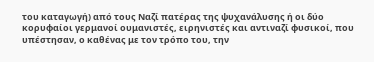του καταγωγή) από τους Ναζί πατέρας της ψυχανάλυσης ή οι δύο
κορυφαίοι γερμανοί ουμανιστές, ειρηνιστές και αντιναζί φυσικοί, που
υπέστησαν, ο καθένας με τον τρόπο του, την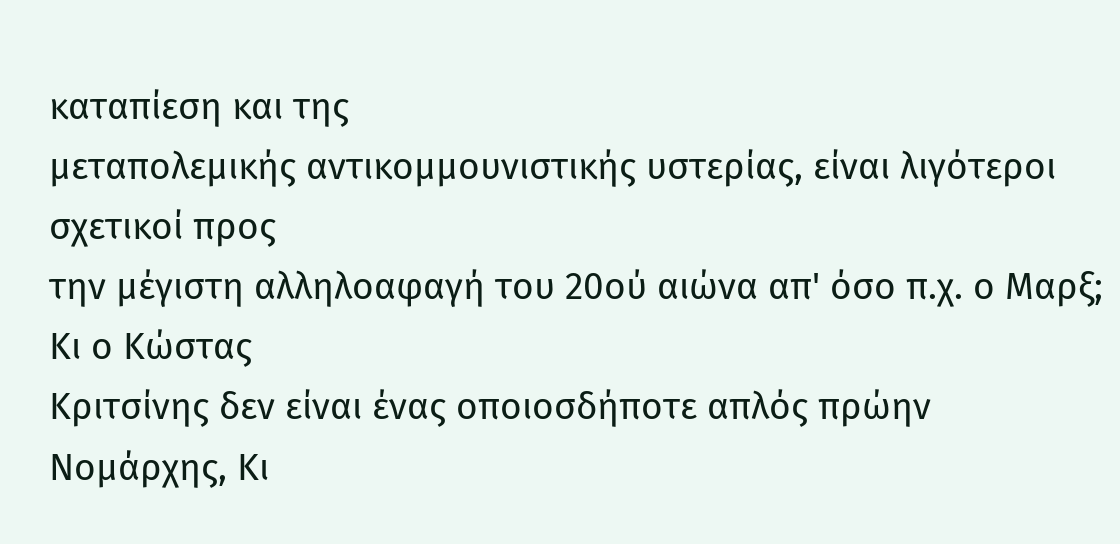καταπίεση και της
μεταπολεμικής αντικομμουνιστικής υστερίας, είναι λιγότεροι σχετικοί προς
την μέγιστη αλληλοαφαγή του 20ού αιώνα απ' όσο π.χ. ο Μαρξ; Κι ο Κώστας
Κριτσίνης δεν είναι ένας οποιοσδήποτε απλός πρώην Νομάρχης, Κι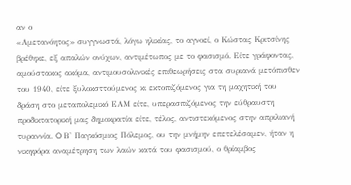αν ο
«Αμετανόητος» συγγνωστά, λόγω ηλικίας, το αγνοεί, ο Κώστας Κριτσίνης
βρέθηκε, εξ απαλών ονύχων, αντιμέτωπος με το φασισμό. Είτε γράφοντας,
αμούστακος ακόμα, αντιμουσολινικές επιθεωρήσεις στα συριανά μετόπισθεν
του 1940, είτε ξυλοκσττούμενος κι εκτοπιζόμενος για τη μαχητική του
δράση στο μεταπολεμικό ΕΑΜ είτε, υπερασπιζόμενος την εύθραυστη
προδικτατορική μας δημοκρατία είτε, τέλος, αντιστεκόμενος στην απριλιανή
τυραννία. O Β' Παγκόσμιος Πόλεμος, ου την μνήμην επετελέσαμεν, ήταν η
νικηφόρα αναμέτρηση των λαών κατά του φασισμού, ο θρίαμβος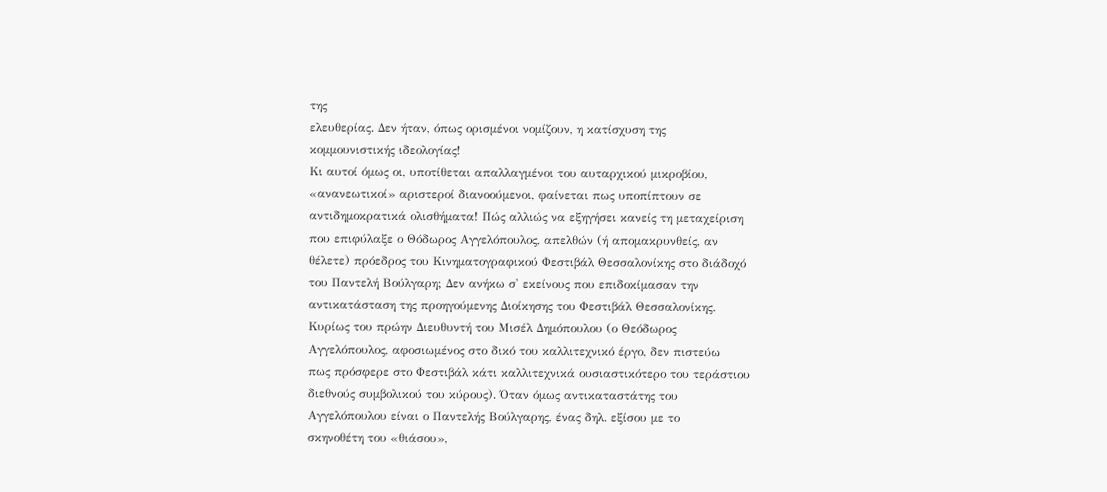της
ελευθερίας. Δεν ήταν, όπως ορισμένοι νομίζουν, η κατίσχυση της
κομμουνιστικής ιδεολογίας!
Κι αυτοί όμως οι, υποτίθεται απαλλαγμένοι του αυταρχικού μικροβίου,
«ανανεωτικοί» αριστεροί διανοούμενοι, φαίνεται πως υποπίπτουν σε
αντιδημοκρατικά ολισθήματα! Πώς αλλιώς να εξηγήσει κανείς τη μεταχείριση
που επιφύλαξε ο Θόδωρος Αγγελόπουλος, απελθών (ή απομακρυνθείς, αν
θέλετε) πρόεδρος του Κινηματογραφικού Φεστιβάλ Θεσσαλονίκης στο διάδοχό
του Παντελή Βούλγαρη; Δεν ανήκω σ' εκείνους που επιδοκίμασαν την
αντικατάσταση της προηγούμενης Διοίκησης του Φεστιβάλ Θεσσαλονίκης.
Κυρίως του πρώην Διευθυντή του Μισέλ Δημόπουλου (ο Θεόδωρος
Αγγελόπουλος, αφοσιωμένος στο δικό του καλλιτεχνικό έργο, δεν πιστεύω
πως πρόσφερε στο Φεστιβάλ κάτι καλλιτεχνικά ουσιαστικότερο του τεράστιου
διεθνούς συμβολικού του κύρους). Όταν όμως αντικαταστάτης του
Αγγελόπουλου είναι ο Παντελής Βούλγαρης, ένας δηλ. εξίσου με το
σκηνοθέτη του «θιάσου»,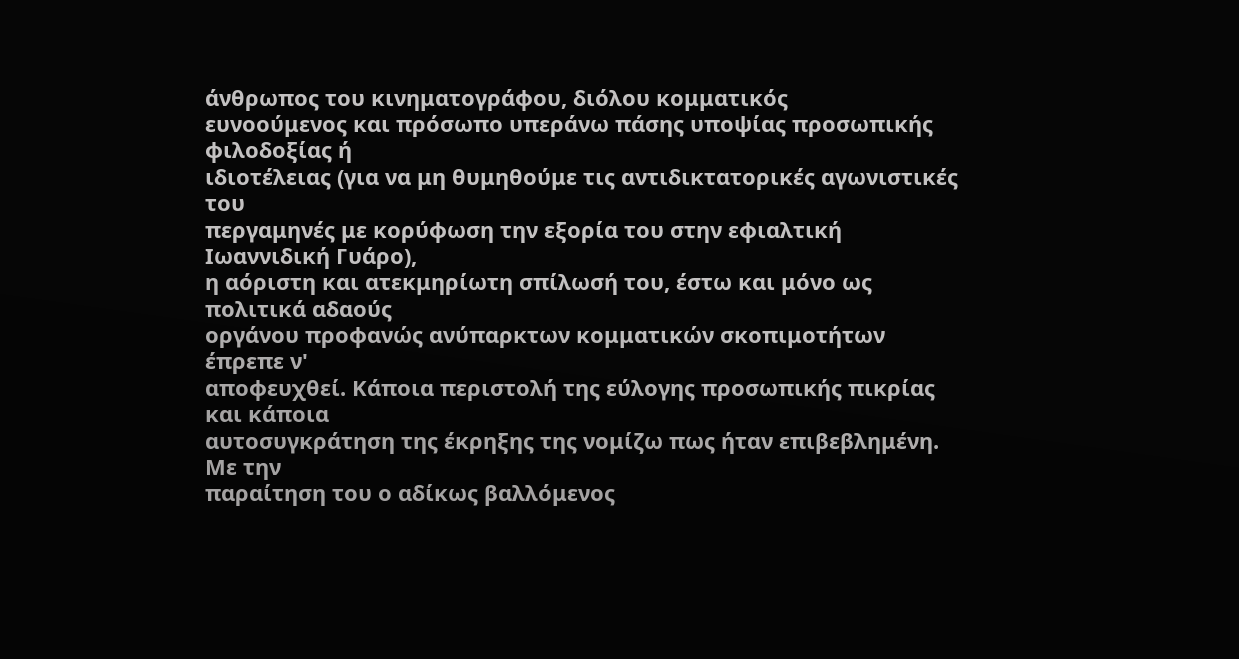άνθρωπος του κινηματογράφου, διόλου κομματικός
ευνοούμενος και πρόσωπο υπεράνω πάσης υποψίας προσωπικής φιλοδοξίας ή
ιδιοτέλειας (για να μη θυμηθούμε τις αντιδικτατορικές αγωνιστικές του
περγαμηνές με κορύφωση την εξορία του στην εφιαλτική Ιωαννιδική Γυάρο),
η αόριστη και ατεκμηρίωτη σπίλωσή του, έστω και μόνο ως πολιτικά αδαούς
οργάνου προφανώς ανύπαρκτων κομματικών σκοπιμοτήτων έπρεπε ν'
αποφευχθεί. Κάποια περιστολή της εύλογης προσωπικής πικρίας και κάποια
αυτοσυγκράτηση της έκρηξης της νομίζω πως ήταν επιβεβλημένη. Με την
παραίτηση του ο αδίκως βαλλόμενος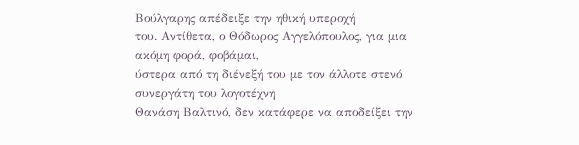Βούλγαρης απέδειξε την ηθική υπεροχή
του. Αντίθετα, ο Θόδωρος Αγγελόπουλος, για μια ακόμη φορά, φοβάμαι,
ύστερα από τη διένεξή του με τον άλλοτε στενό συνεργάτη του λογοτέχνη
Θανάση Βαλτινό, δεν κατάφερε να αποδείξει την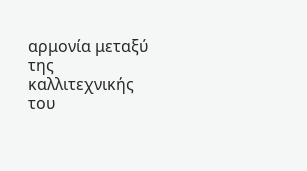αρμονία μεταξύ της
καλλιτεχνικής του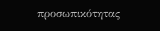προσωπικότητας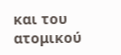και του ατομικού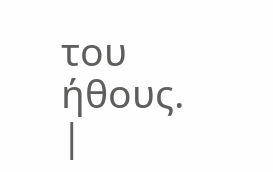του ήθους.
|